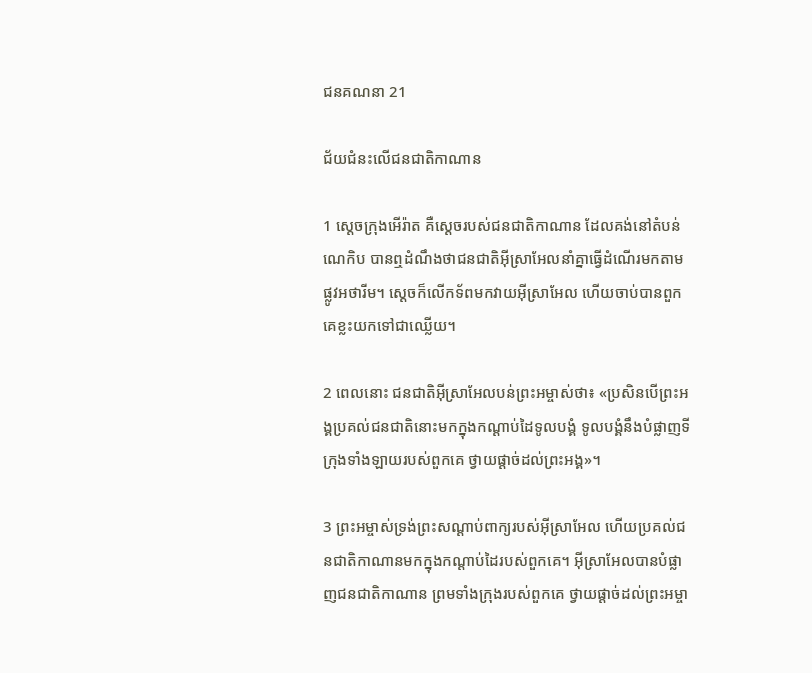ជន‌គណនា 21

ជ័យ‌ជំនះលើជន‌ជាតិកាណាន

1 ស្ដេចក្រុងអើរ៉ាត គឺស្ដេចរបស់ជន‌ជាតិកាណាន ដែលគង់នៅតំបន់ណេកិប បានឮដំណឹងថាជន‌ជាតិអ៊ីស្រា‌អែលនាំគ្នាធ្វើដំណើរមកតាមផ្លូវអថា‌រីម។ ស្ដេចក៏លើកទ័ពមកវាយអ៊ីស្រា‌អែល ហើយចាប់បានពួកគេខ្លះយកទៅជាឈ្លើយ។

2 ពេលនោះ ជន‌ជាតិអ៊ីស្រា‌អែលបន់ព្រះ‌អម្ចាស់ថា៖ «ប្រសិនបើព្រះ‌អង្គប្រគល់ជន‌ជាតិនោះមកក្នុងកណ្ដាប់ដៃទូលបង្គំ ទូលបង្គំនឹងបំផ្លាញទីក្រុងទាំង‌ឡាយរបស់ពួកគេ ថ្វាយផ្ដាច់ដល់ព្រះ‌អង្គ»។

3 ព្រះ‌អម្ចាស់ទ្រង់ព្រះ‌សណ្ដាប់ពាក្យរបស់អ៊ីស្រា‌អែល ហើយប្រគល់ជន‌ជាតិកាណានមកក្នុងកណ្ដាប់ដៃរបស់ពួកគេ។ អ៊ីស្រា‌អែលបានបំផ្លាញជន‌ជាតិកាណាន ព្រមទាំងក្រុងរបស់ពួកគេ ថ្វាយផ្ដាច់ដល់ព្រះ‌អម្ចា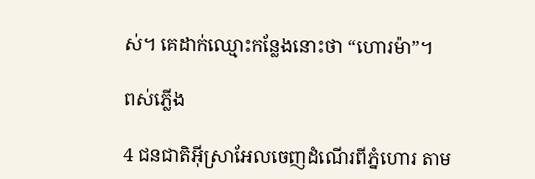ស់។ គេដាក់ឈ្មោះកន្លែងនោះថា “ហោរ‌ម៉ា”។

ពស់ភ្លើង

4 ជន‌ជាតិអ៊ីស្រា‌អែលចេញដំណើរពីភ្នំហោរ តាម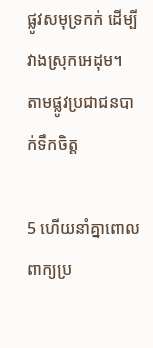ផ្លូវសមុទ្រកក់ ដើម្បីវាងស្រុកអេដុម។ តាមផ្លូវប្រជា‌ជនបាក់ទឹកចិត្ត

5 ហើយនាំគ្នាពោលពាក្យប្រ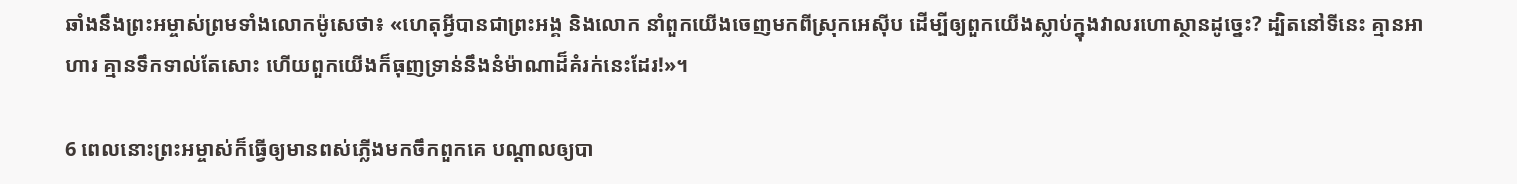ឆាំងនឹងព្រះ‌អម្ចាស់ព្រមទាំងលោកម៉ូសេថា៖ «ហេតុអ្វីបានជាព្រះ‌អង្គ និងលោក នាំពួកយើងចេញមកពីស្រុកអេស៊ីប ដើម្បីឲ្យពួកយើងស្លាប់ក្នុងវាលរហោ‌ស្ថានដូច្នេះ? ដ្បិតនៅទីនេះ គ្មានអាហារ គ្មានទឹកទាល់តែសោះ ហើយពួកយើងក៏ធុញ‌ទ្រាន់នឹងនំម៉ាណាដ៏គំរក់នេះដែរ!»។

6 ពេលនោះព្រះ‌អម្ចាស់ក៏ធ្វើឲ្យមានពស់ភ្លើងមកចឹកពួកគេ បណ្ដាលឲ្យបា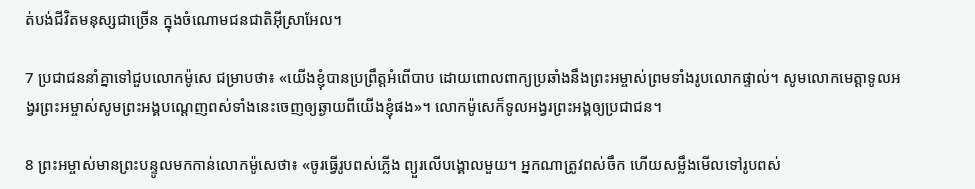ត់បង់ជីវិតមនុស្សជាច្រើន ក្នុងចំណោមជន‌ជាតិអ៊ីស្រា‌អែល។

7 ប្រជា‌ជននាំគ្នាទៅជួបលោកម៉ូសេ ជម្រាបថា៖ «យើងខ្ញុំបានប្រព្រឹត្តអំពើបាប ដោយពោលពាក្យប្រឆាំងនឹងព្រះ‌អម្ចាស់ព្រមទាំងរូបលោកផ្ទាល់។ សូមលោកមេត្តាទូល‌អង្វរព្រះ‌អម្ចាស់សូមព្រះ‌អង្គបណ្ដេញពស់ទាំងនេះចេញឲ្យឆ្ងាយពីយើងខ្ញុំផង»។ លោកម៉ូសេក៏ទូល‌អង្វរព្រះ‌អង្គឲ្យប្រជា‌ជន។

8 ព្រះ‌អម្ចាស់មានព្រះ‌បន្ទូលមកកាន់លោកម៉ូសេថា៖ «ចូរធ្វើរូបពស់ភ្លើង ព្យួរលើបង្គោលមួយ។ អ្នកណាត្រូវពស់ចឹក ហើយសម្លឹងមើលទៅរូបពស់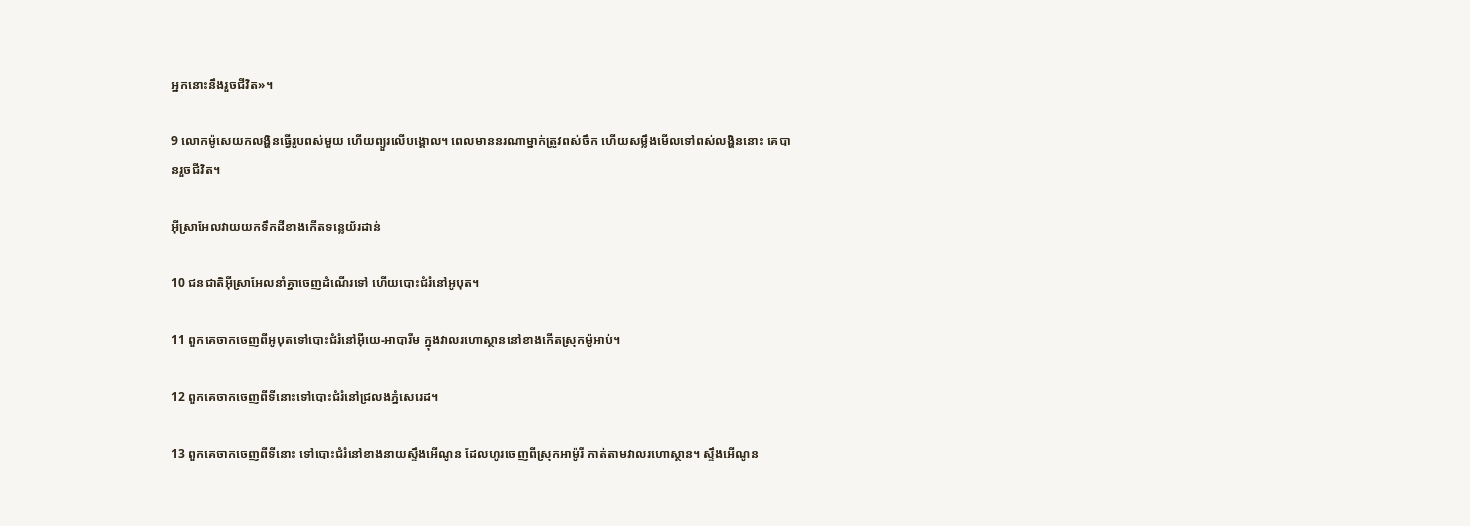អ្នកនោះនឹងរួចជីវិត»។

9 លោកម៉ូសេយកលង្ហិនធ្វើរូបពស់មួយ ហើយព្យួរលើបង្គោល។ ពេលមាននរណាម្នាក់ត្រូវពស់ចឹក ហើយសម្លឹងមើលទៅពស់លង្ហិននោះ គេបានរួចជីវិត។

អ៊ីស្រា‌អែលវាយយកទឹកដីខាងកើតទន្លេយ័រដាន់

10 ជន‌ជាតិអ៊ីស្រា‌អែលនាំគ្នាចេញដំណើរទៅ ហើយបោះជំរំនៅអូបុត។

11 ពួកគេចាកចេញពីអូបុតទៅបោះជំរំនៅអ៊ីយេ-អាបា‌រីម ក្នុងវាលរហោ‌ស្ថាននៅខាងកើតស្រុកម៉ូអាប់។

12 ពួកគេចាកចេញពីទីនោះទៅបោះជំរំនៅជ្រលងភ្នំសេរេដ។

13 ពួកគេចាកចេញពីទីនោះ ទៅបោះជំរំនៅខាងនាយស្ទឹងអើណូន ដែលហូរចេញពីស្រុកអាម៉ូរី កាត់តាមវាលរហោ‌ស្ថាន។ ស្ទឹងអើណូន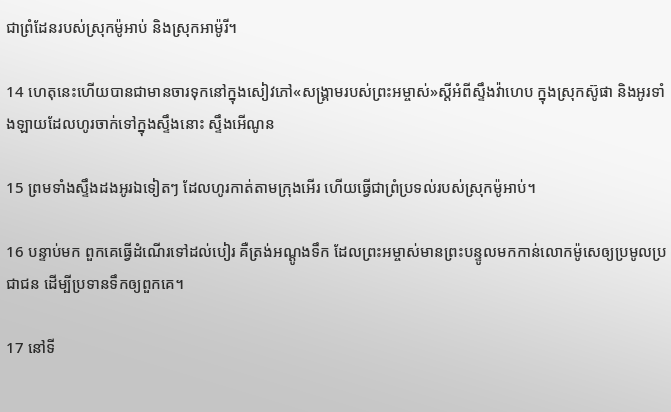ជាព្រំ‌ដែនរបស់ស្រុកម៉ូអាប់ និងស្រុកអាម៉ូរី។

14 ហេតុនេះហើយបានជាមានចារទុកនៅក្នុងសៀវភៅ«សង្គ្រាមរបស់ព្រះ‌អម្ចាស់»ស្ដីអំពីស្ទឹងវ៉ាហេប ក្នុងស្រុកស៊ូផា និងអូរទាំង‌ឡាយដែលហូរចាក់ទៅក្នុងស្ទឹងនោះ ស្ទឹងអើណូន

15 ព្រមទាំងស្ទឹងដងអូរឯទៀតៗ ដែលហូរកាត់តាមក្រុងអើរ ហើយធ្វើជាព្រំ‌ប្រទល់របស់ស្រុកម៉ូអាប់។

16 បន្ទាប់មក ពួកគេធ្វើដំណើរទៅដល់បៀរ គឺត្រង់អណ្ដូងទឹក ដែលព្រះ‌អម្ចាស់មានព្រះ‌បន្ទូលមកកាន់លោកម៉ូសេឲ្យប្រមូលប្រជា‌ជន ដើម្បីប្រទានទឹកឲ្យពួកគេ។

17 នៅទី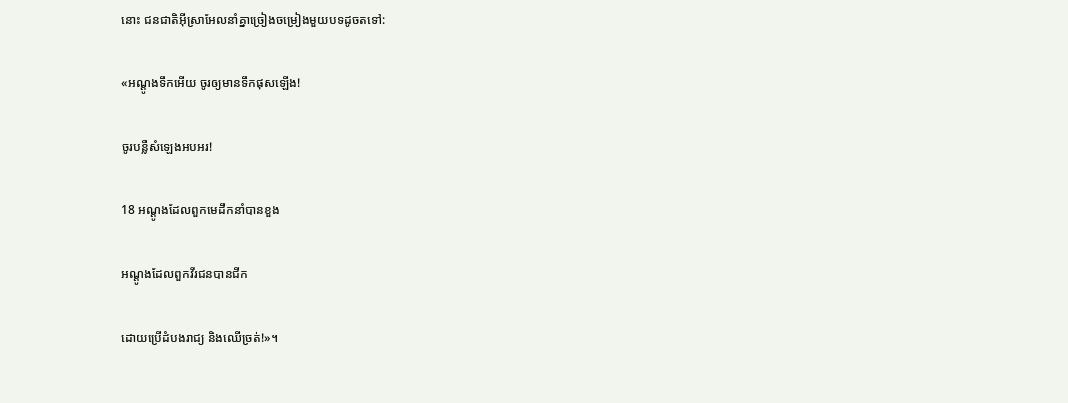នោះ ជន‌ជាតិអ៊ីស្រា‌អែលនាំគ្នាច្រៀងចម្រៀងមួយបទដូចតទៅ:

«អណ្ដូងទឹកអើយ ចូរឲ្យមានទឹកផុសឡើង!

ចូរបន្លឺសំឡេងអបអរ!

18 អណ្ដូងដែលពួកមេដឹកនាំបានខួង

អណ្ដូងដែលពួកវីរ‌ជនបានជីក

ដោយប្រើដំបងរាជ្យ និងឈើច្រត់!»។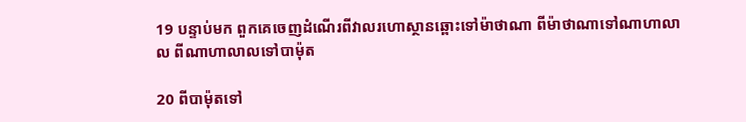19 បន្ទាប់មក ពួកគេចេញដំណើរពីវាលរហោ‌ស្ថានឆ្ពោះទៅម៉ាថា‌ណា ពីម៉ាថា‌ណាទៅណាហា‌លាល ពីណាហា‌លាលទៅបាម៉ុត

20 ពីបាម៉ុតទៅ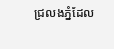ជ្រលងភ្នំដែល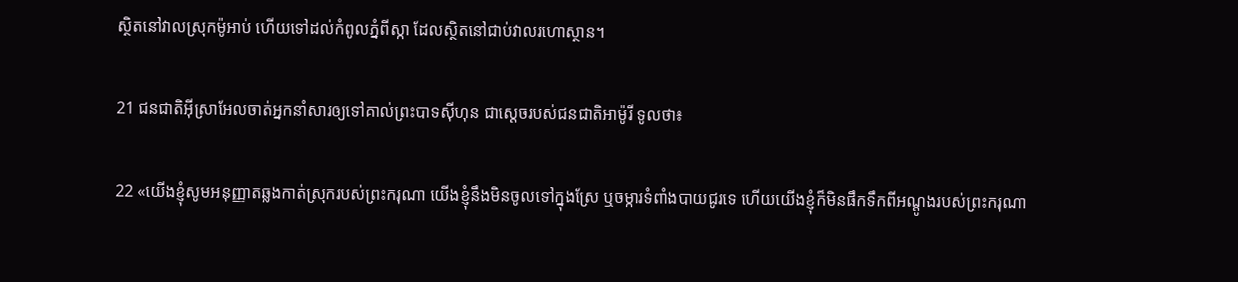ស្ថិតនៅវាលស្រុកម៉ូអាប់ ហើយទៅដល់កំពូលភ្នំពីស្កា ដែលស្ថិតនៅជាប់វាល‌រហោ‌ស្ថាន។

21 ជន‌ជាតិអ៊ីស្រា‌អែលចាត់អ្នកនាំសារឲ្យទៅគាល់ព្រះ‌បាទស៊ីហុន ជាស្ដេចរបស់ជន‌ជាតិអាម៉ូរី ទូលថា៖

22 «យើងខ្ញុំសូមអនុញ្ញាតឆ្លងកាត់ស្រុករបស់ព្រះ‌ករុណា យើងខ្ញុំនឹងមិនចូលទៅក្នុងស្រែ ឬចម្ការទំពាំង‌បាយជូរទេ ហើយយើងខ្ញុំក៏មិនផឹកទឹកពីអណ្ដូងរបស់ព្រះ‌ករុណា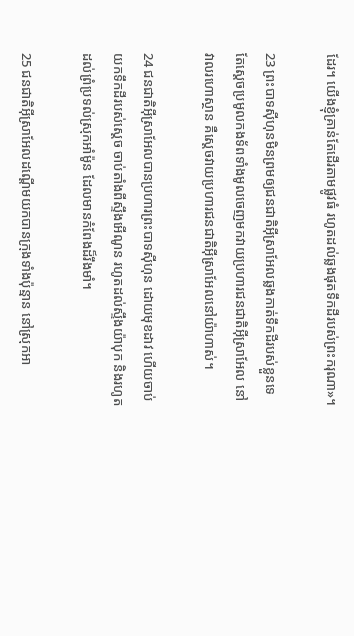ដែរ។ យើងខ្ញុំគ្រាន់តែដើរតាមផ្លូវធំ រហូតដល់ឆ្លងផុតទឹកដីរបស់ព្រះ‌ករុណា»។

23 ព្រះ‌បាទស៊ីហុនមិនព្រមឲ្យជន‌ជាតិអ៊ីស្រា‌អែលឆ្លងកាត់ទឹកដីរបស់ខ្លួនទេ តែស្ដេចប្រមូលកង‌ទ័ពទាំងមូលចេញមកវាយប្រហារជន‌ជាតិអ៊ីស្រា‌អែល នៅវាលរហោ‌ស្ថាន គឺស្ដេចវាយប្រហារជន‌ជាតិអ៊ីស្រា‌អែលនៅយ៉ាហាស់។

24 ជន‌ជាតិអ៊ីស្រា‌អែលបានប្រហារព្រះ‌បាទស៊ីហុន ដោយមុខដាវ ហើយចាប់យកទឹកដីរបស់ស្ដេច ចាប់តាំងពីស្ទឹងអើណូន រហូតដល់ស្ទឹងយ៉ាបុក និងរហូតដល់ព្រំ‌ប្រទល់ស្រុកអាំម៉ូន ដែលមានកំពែងដ៏រឹង‌មាំ។

25 ជន‌ជាតិអ៊ីស្រា‌អែលដណ្ដើមយកបានក្រុងទាំងប៉ុន្មាន នៅស្រុកអា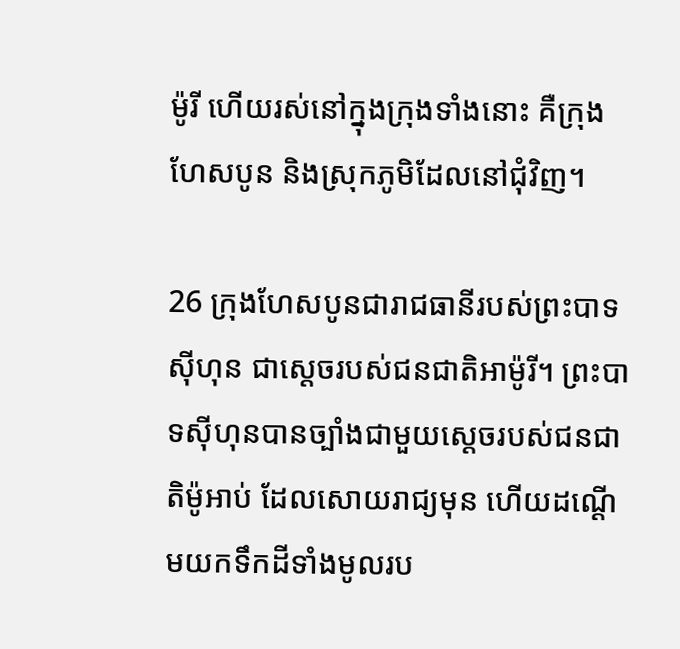ម៉ូរី ហើយរស់នៅក្នុងក្រុងទាំងនោះ គឺក្រុងហែស‌បូន និងស្រុកភូមិដែលនៅជុំ‌វិញ។

26 ក្រុងហែស‌បូនជារាជធានីរបស់ព្រះ‌បាទស៊ីហុន ជាស្ដេចរបស់ជន‌ជាតិអាម៉ូរី។ ព្រះ‌បាទស៊ីហុនបានច្បាំងជាមួយស្ដេចរបស់ជន‌ជាតិម៉ូអាប់ ដែលសោយរាជ្យមុន ហើយដណ្ដើមយកទឹកដីទាំងមូលរប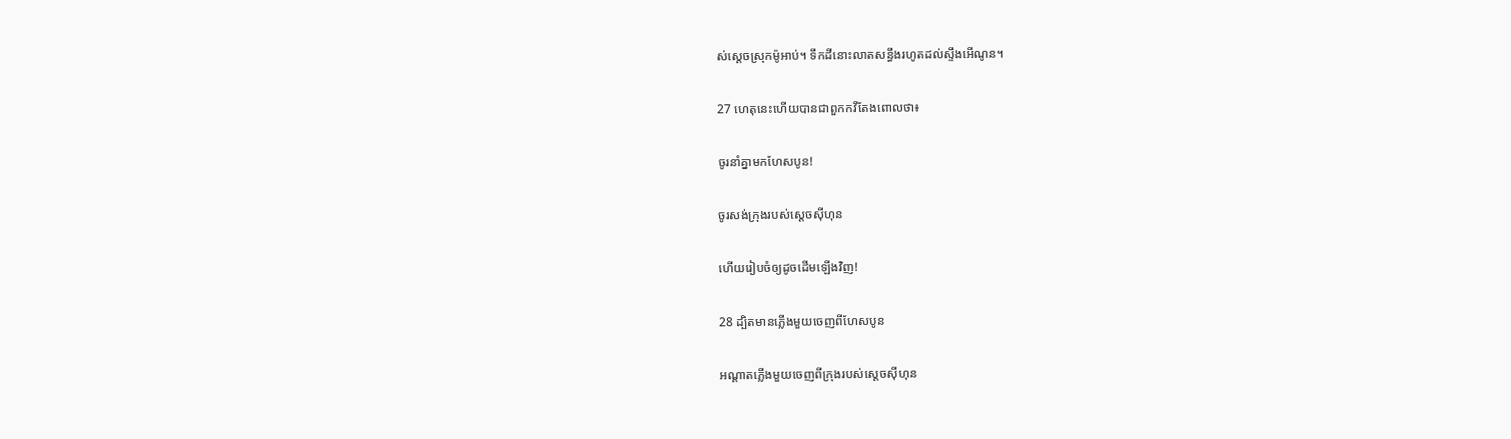ស់ស្ដេចស្រុកម៉ូអាប់។ ទឹកដីនោះលាត‌សន្ធឹងរហូតដល់ស្ទឹងអើណូន។

27 ហេតុនេះហើយបានជាពួកកវីតែងពោលថា៖

ចូរនាំគ្នាមកហែស‌បូន!

ចូរសង់ក្រុងរបស់ស្ដេចស៊ីហុន

ហើយរៀប‌ចំឲ្យដូចដើមឡើងវិញ!

28 ដ្បិតមានភ្លើងមួយចេញពីហែស‌បូន

អណ្ដាតភ្លើងមួយចេញពីក្រុងរបស់ស្ដេចស៊ីហុន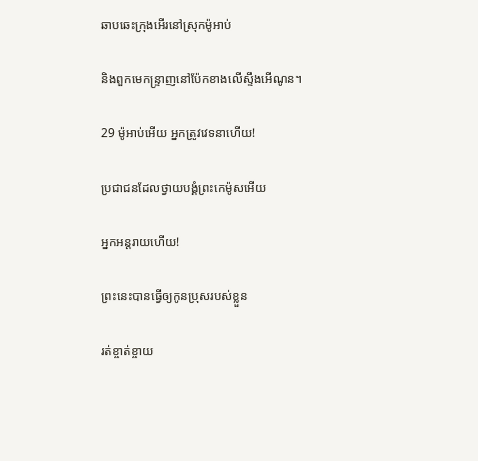ឆាប‌ឆេះក្រុងអើរនៅស្រុកម៉ូអាប់

និងពួកមេ‌កន្ទ្រាញនៅប៉ែកខាងលើស្ទឹងអើណូន។

29 ម៉ូអាប់អើយ អ្នកត្រូវវេទនាហើយ!

ប្រជា‌ជនដែលថ្វាយ‌បង្គំព្រះ‌កេម៉ូសអើយ

អ្នកអន្តរាយហើយ!

ព្រះនេះបានធ្វើឲ្យកូនប្រុសរបស់ខ្លួន

រត់ខ្ចាត់‌ខ្ចាយ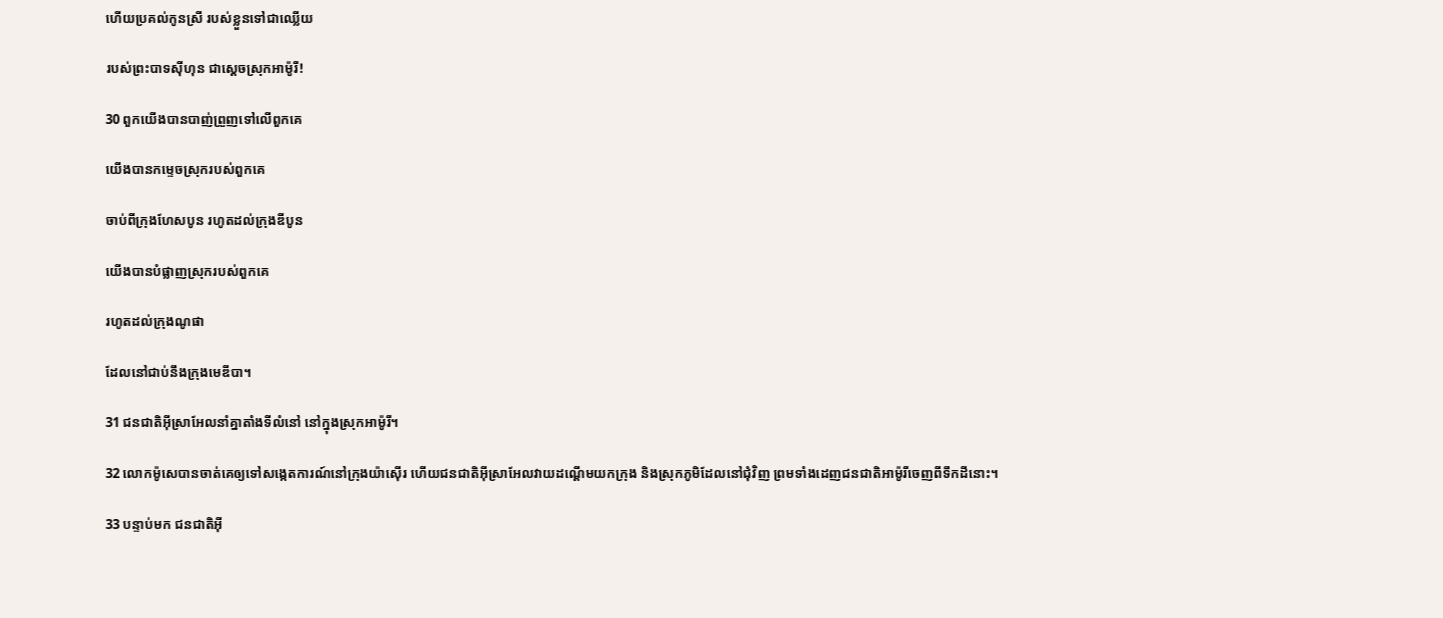ហើយប្រគល់កូនស្រី របស់ខ្លួនទៅជាឈ្លើយ

របស់ព្រះ‌បាទស៊ីហុន ជាស្ដេចស្រុកអាម៉ូរី!

30 ពួកយើងបានបាញ់ព្រួញទៅលើពួកគេ

យើងបានកម្ទេចស្រុករបស់ពួកគេ

ចាប់ពីក្រុងហែស‌បូន រហូតដល់ក្រុងឌីបូន

យើងបានបំផ្លាញស្រុករបស់ពួកគេ

រហូតដល់ក្រុងណូផា

ដែលនៅជាប់នឹងក្រុងមេឌី‌បា។

31 ជន‌ជាតិអ៊ីស្រា‌អែលនាំគ្នាតាំងទីលំ‌នៅ នៅក្នុងស្រុកអាម៉ូរី។

32 លោកម៉ូសេបានចាត់គេឲ្យទៅសង្កេតការណ៍នៅក្រុងយ៉ា‌ស៊ើរ ហើយជន‌ជាតិអ៊ីស្រា‌អែលវាយដណ្ដើមយកក្រុង និងស្រុកភូមិដែលនៅជុំ‌វិញ ព្រមទាំងដេញជន‌ជាតិអាម៉ូរីចេញពីទឹកដីនោះ។

33 បន្ទាប់មក ជន‌ជាតិអ៊ី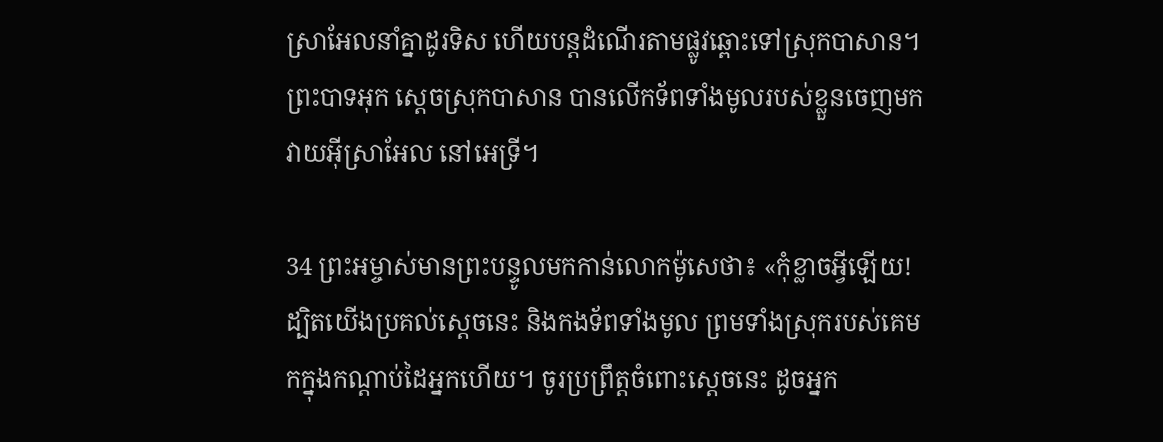ស្រា‌អែលនាំគ្នាដូរទិស ហើយបន្តដំណើរតាមផ្លូវឆ្ពោះទៅស្រុកបាសាន។ ព្រះបាទអុក ស្ដេចស្រុកបាសាន បានលើកទ័ពទាំងមូលរបស់ខ្លួនចេញមកវាយអ៊ីស្រា‌អែល នៅអេទ្រី។

34 ព្រះ‌អម្ចាស់មានព្រះ‌បន្ទូលមកកាន់លោកម៉ូសេថា៖ «កុំខ្លាចអ្វីឡើយ! ដ្បិតយើងប្រគល់ស្ដេចនេះ និងកង‌ទ័ពទាំងមូល ព្រមទាំងស្រុករបស់គេមកក្នុងកណ្ដាប់ដៃអ្នកហើយ។ ចូរប្រព្រឹត្តចំពោះស្ដេចនេះ ដូចអ្នក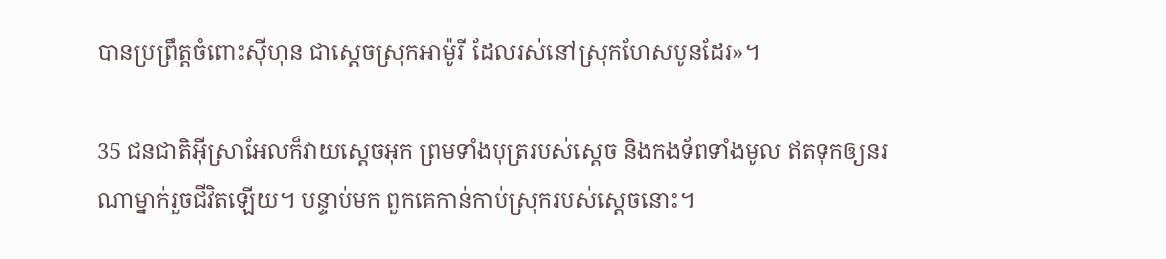បានប្រព្រឹត្តចំពោះស៊ីហុន ជាស្ដេចស្រុកអាម៉ូរី ដែលរស់នៅស្រុកហែស‌បូនដែរ»។

35 ជន‌ជាតិអ៊ីស្រា‌អែលក៏វាយស្ដេចអុក ព្រមទាំងបុត្ររបស់ស្ដេច និងកង‌ទ័ពទាំងមូល ឥតទុកឲ្យនរណាម្នាក់រួចជីវិតឡើយ។ បន្ទាប់មក ពួកគេកាន់កាប់ស្រុករបស់ស្ដេចនោះ។